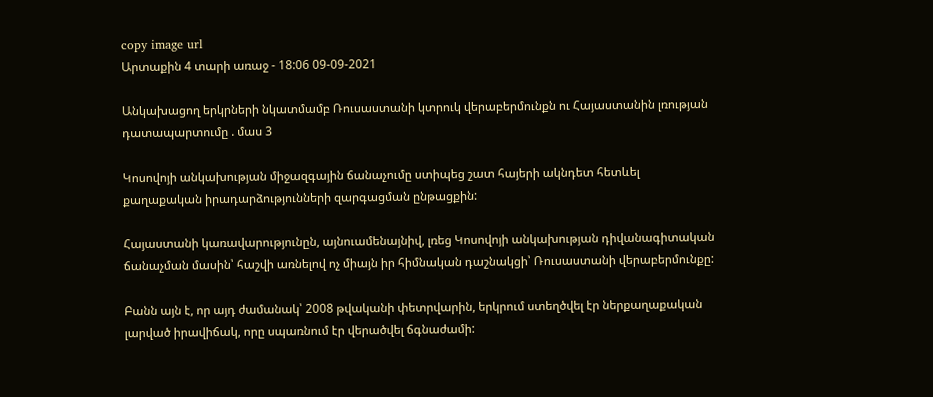copy image url
Արտաքին 4 տարի առաջ - 18:06 09-09-2021

Անկախացող երկրների նկատմամբ Ռուսաստանի կտրուկ վերաբերմունքն ու Հայաստանին լռության դատապարտումը . մաս 3

Կոսովոյի անկախության միջազգային ճանաչումը ստիպեց շատ հայերի ակնդետ հետևել քաղաքական իրադարձությունների զարգացման ընթացքին:

Հայաստանի կառավարությունըն, այնուամենայնիվ, լռեց Կոսովոյի անկախության դիվանագիտական ճանաչման մասին՝ հաշվի առնելով ոչ միայն իր հիմնական դաշնակցի՝ Ռուսաստանի վերաբերմունքը:

Բանն այն է, որ այդ ժամանակ՝ 2008 թվականի փետրվարին, երկրում ստեղծվել էր ներքաղաքական լարված իրավիճակ, որը սպառնում էր վերածվել ճգնաժամի: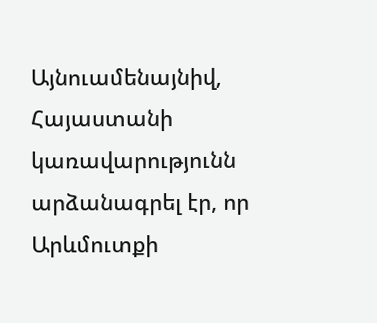Այնուամենայնիվ, Հայաստանի կառավարությունն արձանագրել էր, որ Արևմուտքի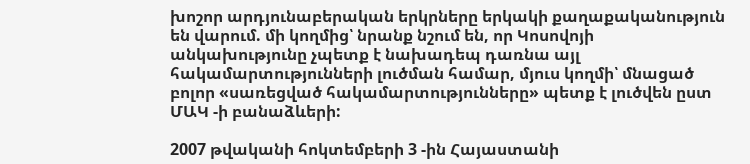խոշոր արդյունաբերական երկրները երկակի քաղաքականություն են վարում. մի կողմից՝ նրանք նշում են, որ Կոսովոյի անկախությունը չպետք է նախադեպ դառնա այլ հակամարտությունների լուծման համար, մյուս կողմի՝ մնացած բոլոր «սառեցված հակամարտությունները» պետք է լուծվեն ըստ ՄԱԿ -ի բանաձևերի:

2007 թվականի հոկտեմբերի 3 -ին Հայաստանի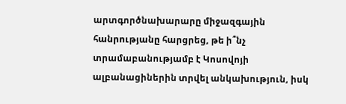արտգործնախարարը միջազգային հանրությանը հարցրեց, թե ի՞նչ տրամաբանությամբ է Կոսովոյի ալբանացիներին տրվել անկախություն, իսկ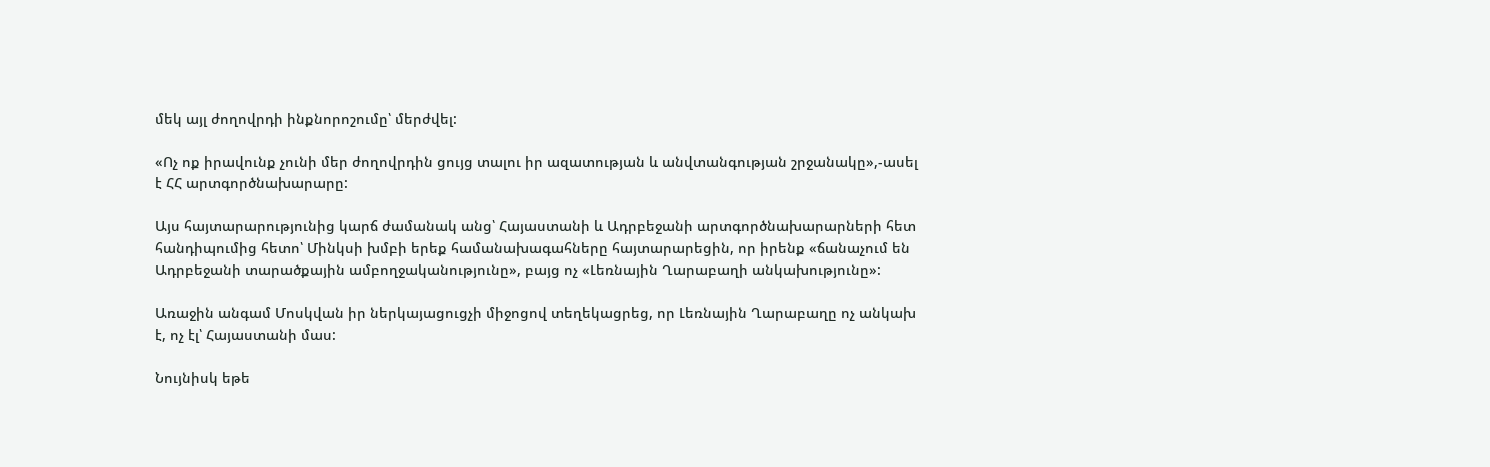մեկ այլ ժողովրդի ինքնորոշումը՝ մերժվել:

«Ոչ ոք իրավունք չունի մեր ժողովրդին ցույց տալու իր ազատության և անվտանգության շրջանակը»,-ասել է ՀՀ արտգործնախարարը:

Այս հայտարարությունից կարճ ժամանակ անց՝ Հայաստանի և Ադրբեջանի արտգործնախարարների հետ հանդիպումից հետո՝ Մինկսի խմբի երեք համանախագահները հայտարարեցին, որ իրենք «ճանաչում են Ադրբեջանի տարածքային ամբողջականությունը», բայց ոչ «Լեռնային Ղարաբաղի անկախությունը»:

Առաջին անգամ Մոսկվան իր ներկայացուցչի միջոցով տեղեկացրեց, որ Լեռնային Ղարաբաղը ոչ անկախ է, ոչ էլ՝ Հայաստանի մաս:

Նույնիսկ եթե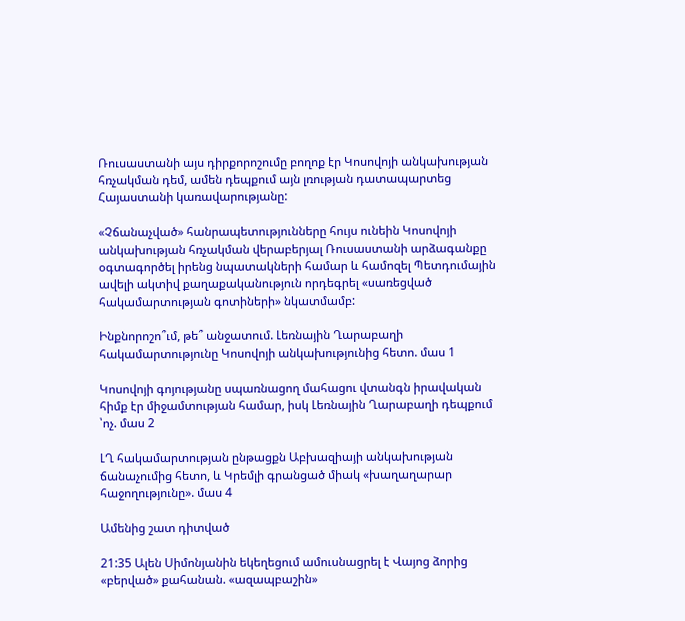Ռուսաստանի այս դիրքորոշումը բողոք էր Կոսովոյի անկախության հռչակման դեմ, ամեն դեպքում այն լռության դատապարտեց Հայաստանի կառավարությանը:

«Չճանաչված» հանրապետությունները հույս ունեին Կոսովոյի անկախության հռչակման վերաբերյալ Ռուսաստանի արձագանքը օգտագործել իրենց նպատակների համար և համոզել Պետդումային ավելի ակտիվ քաղաքականություն որդեգրել «սառեցված հակամարտության գոտիների» նկատմամբ:

Ինքնորոշո՞ւմ, թե՞ անջատում. Լեռնային Ղարաբաղի հակամարտությունը Կոսովոյի անկախությունից հետո. մաս 1

Կոսովոյի գոյությանը սպառնացող մահացու վտանգն իրավական հիմք էր միջամտության համար, իսկ Լեռնային Ղարաբաղի դեպքում ՝ոչ. մաս 2

ԼՂ հակամարտության ընթացքն Աբխազիայի անկախության ճանաչումից հետո, և Կրեմլի գրանցած միակ «խաղաղարար հաջողությունը». մաս 4

Ամենից շատ դիտված

21:35 Ալեն Սիմոնյանին եկեղեցում ամուսնացրել է Վայոց ձորից «բերված» քահանան. «ազապբաշին»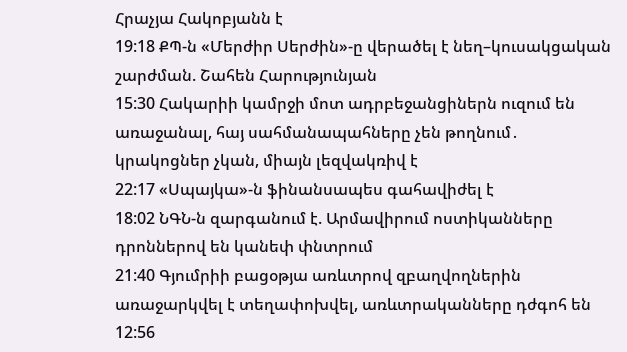Հրաչյա Հակոբյանն է
19:18 ՔՊ-ն «Մերժիր Սերժին»-ը վերածել է նեղ–կուսակցական շարժման. Շահեն Հարությունյան
15:30 Հակարիի կամրջի մոտ ադրբեջանցիներն ուզում են առաջանալ, հայ սահմանապահները չեն թողնում․ կրակոցներ չկան, միայն լեզվակռիվ է
22:17 «Սպայկա»-ն ֆինանսապես գահավիժել է
18:02 ՆԳՆ-ն զարգանում է. Արմավիրում ոստիկանները դրոններով են կանեփ փնտրում
21:40 Գյումրիի բացօթյա առևտրով զբաղվողներին առաջարկվել է տեղափոխվել, առևտրականները դժգոհ են
12:56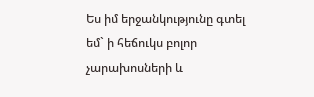Ես իմ երջանկությունը գտել եմ` ի հեճուկս բոլոր չարախոսների և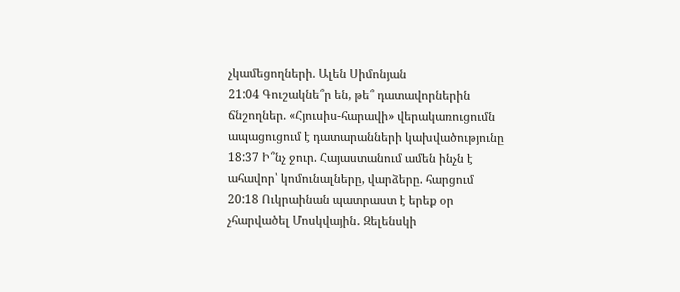չկամեցողների. Ալեն Սիմոնյան
21:04 Գուշակնե՞ր են, թե՞ դատավորներին ճնշողներ. «Հյուսիս-հարավի» վերակառուցումն ապացուցում է դատարանների կախվածությունը
18:37 Ի՞նչ ջուր. Հայաստանում ամեն ինչն է ահավոր՝ կոմունալները, վարձերը. հարցում
20:18 Ուկրաինան պատրաստ է երեք օր չհարվածել Մոսկվային․ Զելենսկի